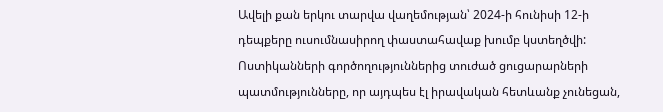Ավելի քան երկու տարվա վաղեմության՝ 2024-ի հունիսի 12-ի դեպքերը ուսումնասիրող փաստահավաք խումբ կստեղծվի:
Ոստիկանների գործողություններից տուժած ցուցարարների պատմությունները, որ այդպես էլ իրավական հետևանք չունեցան,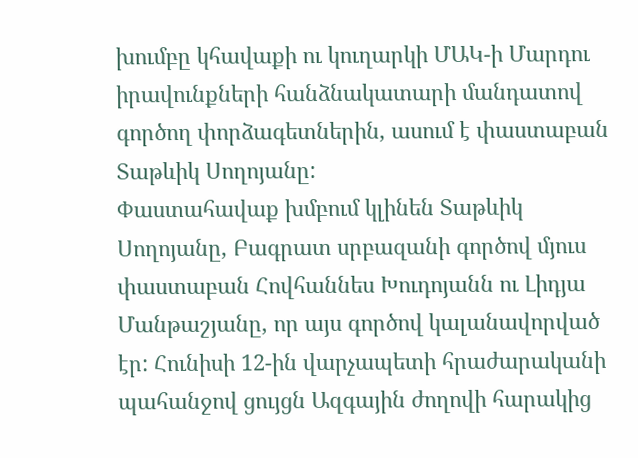խումբը կհավաքի ու կուղարկի ՄԱԿ-ի Մարդու իրավունքների հանձնակատարի մանդատով գործող փորձագետներին, ասում է փաստաբան Տաթևիկ Սողոյանը:
Փաստահավաք խմբում կլինեն Տաթևիկ Սողոյանը, Բագրատ սրբազանի գործով մյուս փաստաբան Հովհաննես Խուդոյանն ու Լիդյա Մանթաշյանը, որ այս գործով կալանավորված էր: Հունիսի 12-ին վարչապետի հրաժարականի պահանջով ցույցն Ազգային ժողովի հարակից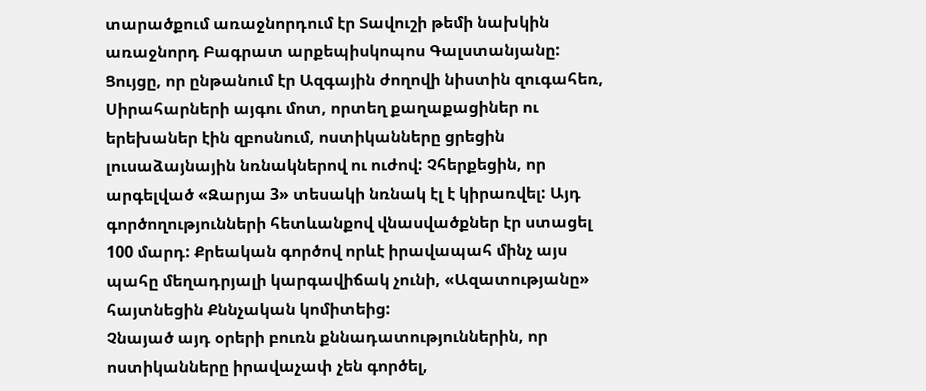տարածքում առաջնորդում էր Տավուշի թեմի նախկին առաջնորդ Բագրատ արքեպիսկոպոս Գալստանյանը:
Ցույցը, որ ընթանում էր Ազգային ժողովի նիստին զուգահեռ, Սիրահարների այգու մոտ, որտեղ քաղաքացիներ ու երեխաներ էին զբոսնում, ոստիկանները ցրեցին լուսաձայնային նռնակներով ու ուժով: Չհերքեցին, որ արգելված «Զարյա 3» տեսակի նռնակ էլ է կիրառվել: Այդ գործողությունների հետևանքով վնասվածքներ էր ստացել 100 մարդ: Քրեական գործով որևէ իրավապահ մինչ այս պահը մեղադրյալի կարգավիճակ չունի, «Ազատությանը» հայտնեցին Քննչական կոմիտեից:
Չնայած այդ օրերի բուռն քննադատություններին, որ ոստիկանները իրավաչափ չեն գործել,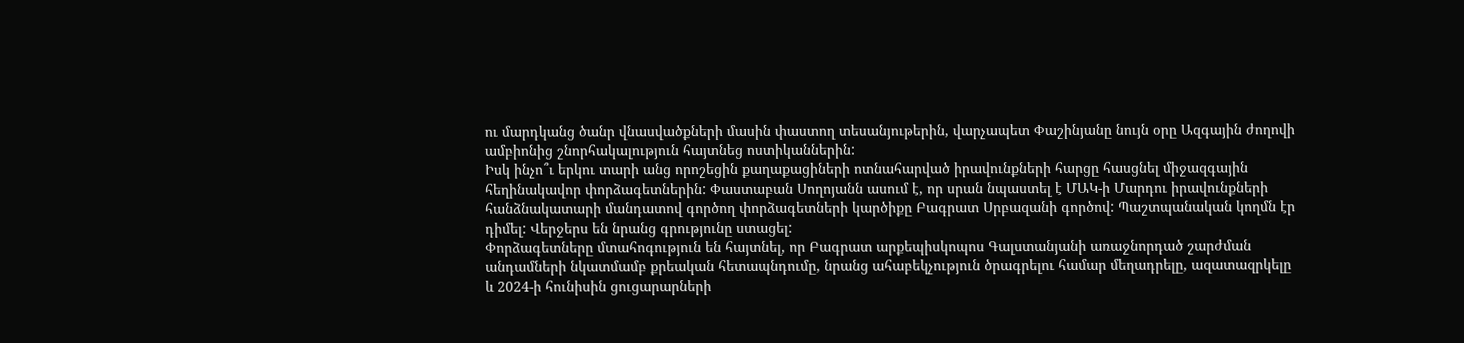ու մարդկանց ծանր վնասվածքների մասին փաստող տեսանյութերին, վարչապետ Փաշինյանը նույն օրը Ազգային ժողովի ամբիոնից շնորհակալություն հայտնեց ոստիկաններին:
Իսկ ինչո՞ւ երկու տարի անց որոշեցին քաղաքացիների ոտնահարված իրավունքների հարցը հասցնել միջազգային հեղինակավոր փորձագետներին: Փաստաբան Սողոյանն ասում է, որ սրան նպաստել է ՄԱԿ-ի Մարդու իրավունքների հանձնակատարի մանդատով գործող փորձագետների կարծիքը Բագրատ Սրբազանի գործով: Պաշտպանական կողմն էր դիմել: Վերջերս են նրանց գրությունը ստացել:
Փորձագետները մտահոգություն են հայտնել, որ Բագրատ արքեպիսկոպոս Գալստանյանի առաջնորդած շարժման անդամների նկատմամբ քրեական հետապնդումը, նրանց ահաբեկչություն ծրագրելու համար մեղադրելը, ազատազրկելը և 2024-ի հունիսին ցուցարարների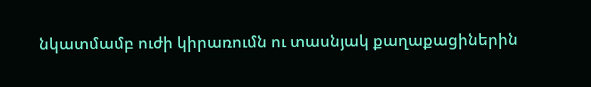նկատմամբ ուժի կիրառումն ու տասնյակ քաղաքացիներին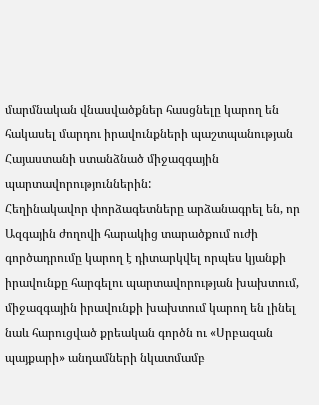մարմնական վնասվածքներ հասցնելը կարող են հակասել մարդու իրավունքների պաշտպանության Հայաստանի ստանձնած միջազգային պարտավորություններին:
Հեղինակավոր փորձագետները արձանագրել են, որ Ազգային ժողովի հարակից տարածքում ուժի գործադրումը կարող է դիտարկվել որպես կյանքի իրավունքը հարգելու պարտավորության խախտում, միջազգային իրավունքի խախտում կարող են լինել նաև հարուցված քրեական գործն ու «Սրբազան պայքարի» անդամների նկատմամբ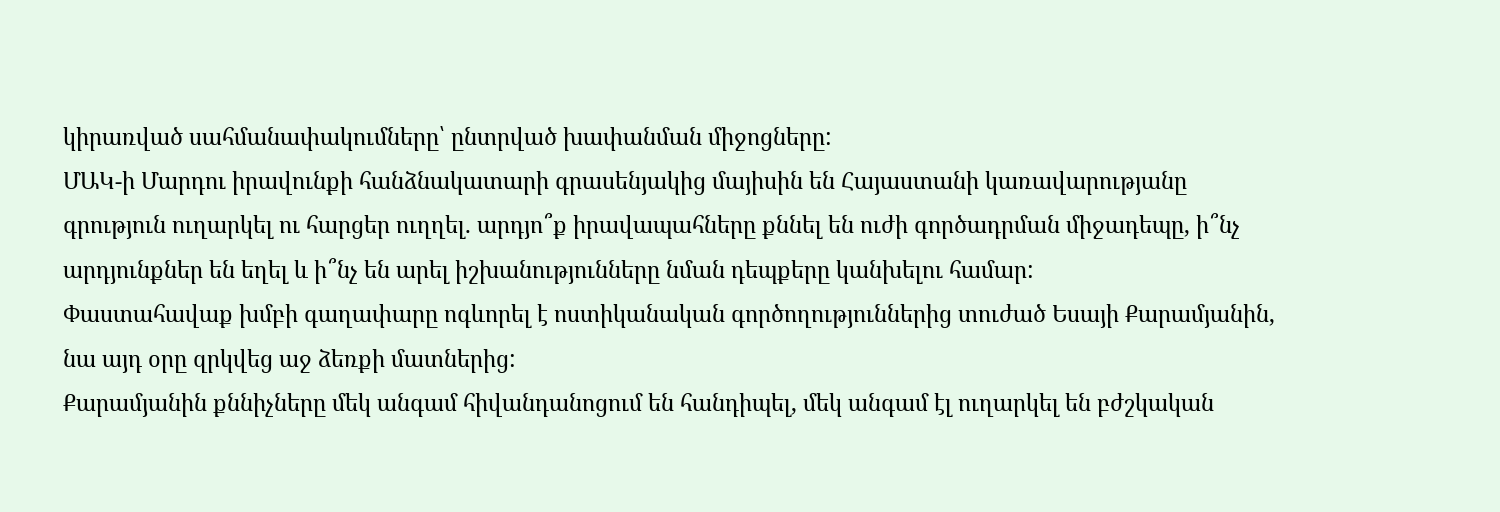կիրառված սահմանափակումները՝ ընտրված խափանման միջոցները:
ՄԱԿ-ի Մարդու իրավունքի հանձնակատարի գրասենյակից մայիսին են Հայաստանի կառավարությանը գրություն ուղարկել ու հարցեր ուղղել. արդյո՞ք իրավապահները քննել են ուժի գործադրման միջադեպը, ի՞նչ արդյունքներ են եղել և ի՞նչ են արել իշխանությունները նման դեպքերը կանխելու համար:
Փաստահավաք խմբի գաղափարը ոգևորել է ոստիկանական գործողություններից տուժած Եսայի Քարամյանին, նա այդ օրը զրկվեց աջ ձեռքի մատներից:
Քարամյանին քննիչները մեկ անգամ հիվանդանոցում են հանդիպել, մեկ անգամ էլ ուղարկել են բժշկական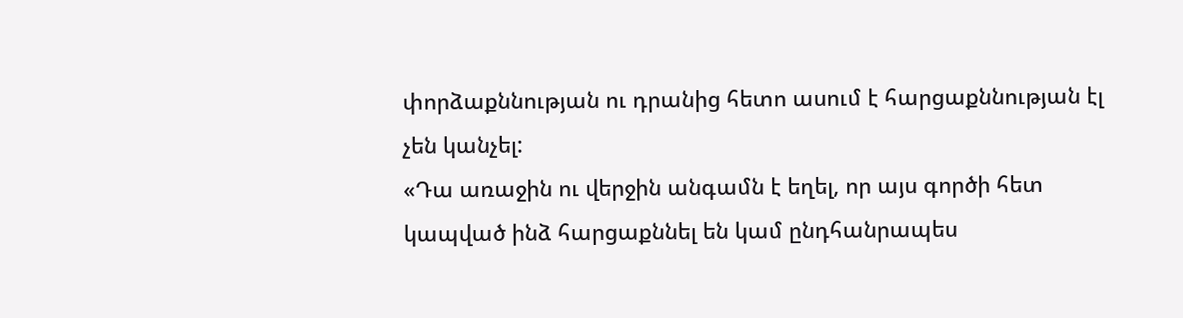փորձաքննության ու դրանից հետո ասում է հարցաքննության էլ չեն կանչել:
«Դա առաջին ու վերջին անգամն է եղել, որ այս գործի հետ կապված ինձ հարցաքննել են կամ ընդհանրապես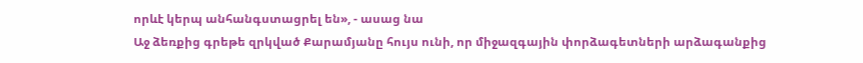որևէ կերպ անհանգստացրել են», - ասաց նա
Աջ ձեռքից գրեթե զրկված Քարամյանը հույս ունի, որ միջազգային փորձագետների արձագանքից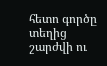հետո գործը տեղից շարժվի ու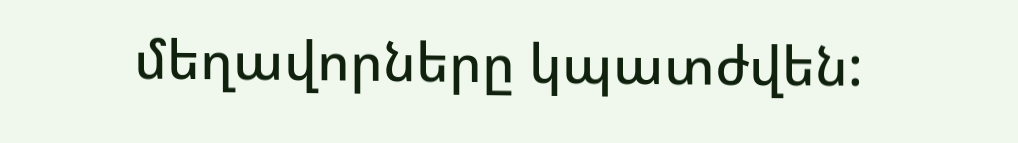մեղավորները կպատժվեն: